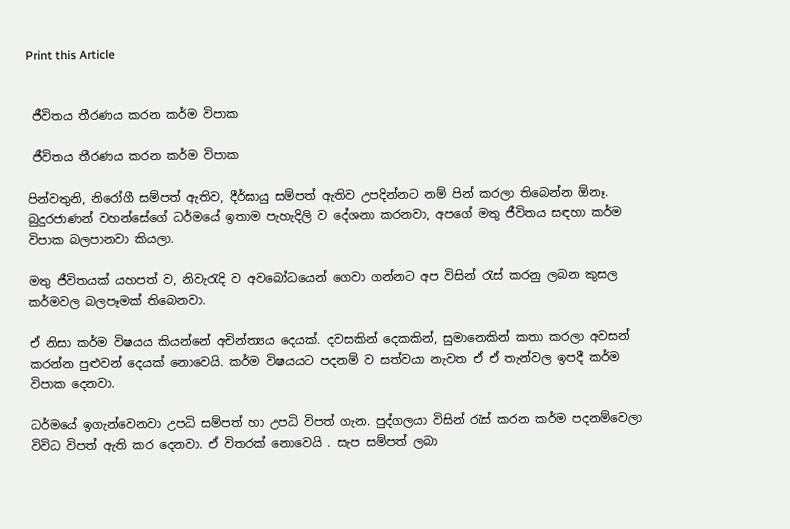Print this Article


 ජීවිතය තීරණය කරන කර්ම විපාක

 ජීවිතය තීරණය කරන කර්ම විපාක

පින්වතුනි, නිරෝගී සම්පත් ඇතිව, දීර්ඝායු සම්පත් ඇතිව උපදින්නට නම් පින් කරලා තිබෙන්න ඕනෑ. බුදුරජාණන් වහන්සේගේ ධර්මයේ ඉතාම පැහැදිලි ව දේශනා කරනවා, අපගේ මතු ජීවිතය සඳහා කර්ම විපාක බලපානවා කියලා.

මතු ජීවිතයක් යහපත් ව, නිවැරැදි ව අවබෝධයෙන් ගෙවා ගන්නට අප විසින් රැස් කරනු ලබන කුසල කර්මවල බලපෑමක් තිබෙනවා.

ඒ නිසා කර්ම විෂයය කියන්නේ අචින්ත්‍යය දෙයක්. දවසකින් දෙකකින්, සුමානෙකින් කතා කරලා අවසන් කරන්න පුළුවන් දෙයක් නොවෙයි. කර්ම විෂයයට පදනම් ව සත්වයා නැවත ඒ ඒ තැන්වල ඉපදී කර්ම විපාක දෙනවා.

ධර්මයේ ඉගැන්වෙනවා උපධි සම්පත් හා උපධි විපත් ගැන. පුද්ගලයා විසින් රැස් කරන කර්ම පදනම්වෙලා විවිධ විපත් ඇති කර දෙනවා. ඒ විතරක් නොවෙයි . සැප සම්පත් ලබා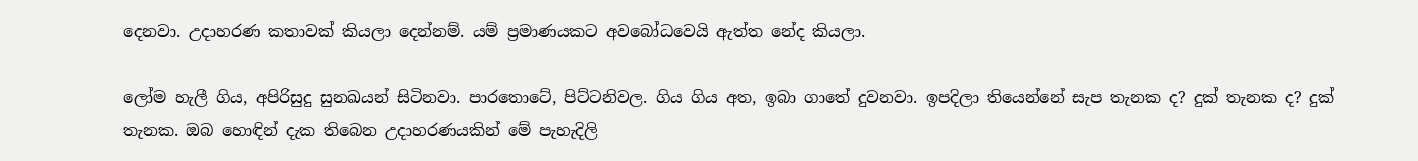දෙනවා. උදාහරණ කතාවක් කියලා දෙන්නම්. යම් ප්‍රමාණයකට අවබෝධවෙයි ඇත්ත නේද කියලා.

ලෝම හැලී ගිය, අපිරිසුදු සුනඛයන් සිටිනවා. පාරතොටේ, පිට්ටනිවල. ගිය ගිය අත, ඉබා ගාතේ දුවනවා. ඉපදිලා තියෙන්නේ සැප තැනක ද? දුක් තැනක ද? දුක් තැනක. ඔබ හොඳින් දැක තිබෙන උදාහරණයකින් මේ පැහැදිලි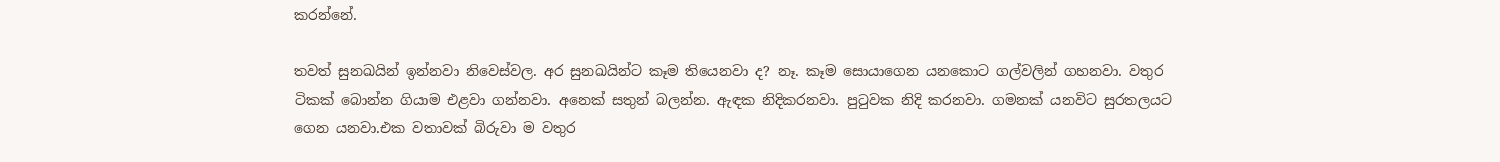කරන්නේ.

තවත් සුනඛයින් ඉන්නවා නිවෙස්වල. අර සුනඛයින්ට කෑම තියෙනවා ද? නෑ. කෑම සොයාගෙන යනකොට ගල්වලින් ගහනවා. වතුර ටිකක් බොන්න ගියාම එළවා ගන්නවා. අනෙක් සතුන් බලන්න. ඇඳක නිදිකරනවා. පුටුවක නිදි කරනවා. ගමනක් යනවිට සුරතලයට ගෙන යනවා.එක වතාවක් බිරුවා ම වතුර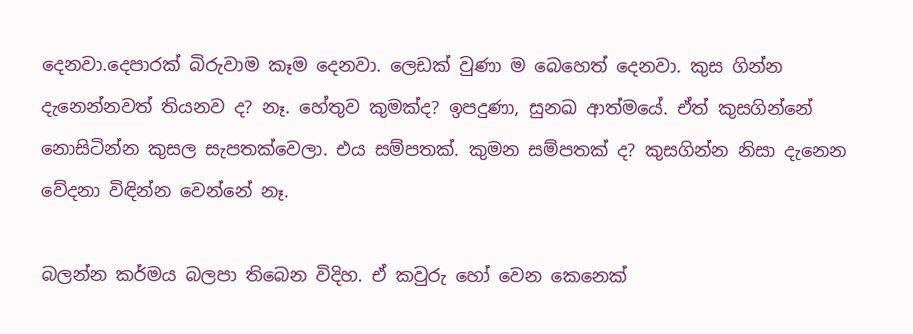දෙනවා.දෙපාරක් බිරුවාම කෑම දෙනවා. ලෙඩක් වුණා ම බෙහෙත් දෙනවා. කුස ගින්න දැනෙන්නවත් තියනව ද? නෑ. හේතුව කුමක්ද? ඉපදුණා, සුනඛ ආත්මයේ. ඒත් කුසගින්නේ නොසිටින්න කුසල සැපතක්වෙලා. එය සම්පතක්. කුමන සම්පතක් ද? කුසගින්න නිසා දැනෙන වේදනා විඳින්න වෙන්නේ නෑ.

බලන්න කර්මය බලපා තිබෙන විදිහ. ඒ කවුරු හෝ වෙන කෙනෙක්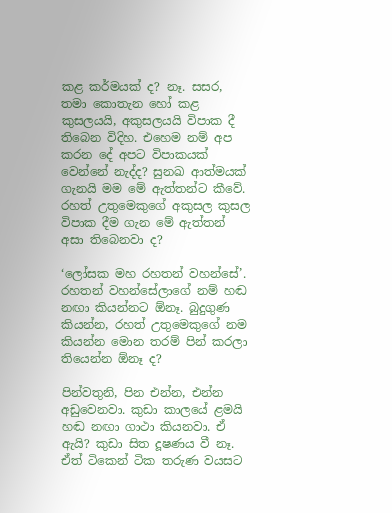කළ කර්මයක් ද? නෑ. සසර, තමා කොතැන හෝ කළ කුසලයයි, අකුසලයයි විපාක දී තිබෙන විදිහ. එහෙම නම් අප කරන දේ අපට විපාකයක් වෙන්නේ නැද්ද? සුනඛ ආත්මයක් ගැනයි මම මේ ඇත්තන්ට කීවේ. රහත් උතුමෙකුගේ අකුසල කුසල විපාක දීම ගැන මේ ඇත්තන් අසා තිබෙනවා ද?

‘ලෝසක මහ රහතන් වහන්සේ’. රහතන් වහන්සේලාගේ නම් හඬ නඟා කියන්නට ඕනෑ. බුදුගුණ කියන්න, රහත් උතුමෙකුගේ නම කියන්න මොන තරම් පින් කරලා තියෙන්න ඕනෑ ද?

පින්වතුනි, පින එන්න, එන්න අඩුවෙනවා. කුඩා කාලයේ ළමයි හඬ නඟා ගාථා කියනවා. ඒ ඇයි? කුඩා සිත දූෂණය වී නෑ. ඒත් ටිකෙන් ටික තරුණ වයසට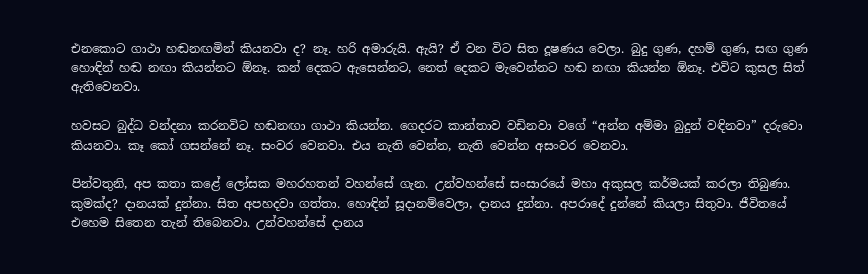එනකොට ගාථා හඬනඟමින් කියනවා ද? නෑ. හරි අමාරුයි. ඇයි? ඒ වන විට සිත දූෂණය වෙලා. බුදු ගුණ, දහම් ගුණ, සඟ ගුණ හොඳින් හඬ නඟා කියන්නට ඕනෑ. කන් දෙකට ඇසෙන්නට, නෙත් දෙකට මැවෙන්නට හඬ නඟා කියන්න ඕනෑ. එවිට කුසල සිත් ඇතිවෙනවා.

හවසට බුද්ධ වන්දනා කරනවිට හඬනඟා ගාථා කියන්න. ගෙදරට කාන්තාව වඩිනවා වගේ “අන්න අම්මා බුදුන් වඳිනවා” දරුවො කියනවා. කෑ කෝ ගසන්නේ නෑ. සංවර වෙනවා. එය නැති වෙන්න, නැති වෙන්න අසංවර වෙනවා.

පින්වතුනි, අප කතා කළේ ලෝසක මහරහතන් වහන්සේ ගැන. උන්වහන්සේ සංසාරයේ මහා අකුසල කර්මයක් කරලා තිබුණා. කුමක්ද? දානයක් දුන්නා. සිත අපහදවා ගත්තා. හොඳින් සූදානම්වෙලා, දානය දුන්නා. අපරාදේ දුන්නේ කියලා සිතුවා. ජීවිතයේ එහෙම සිතෙන තැන් තිබෙනවා. උන්වහන්සේ දානය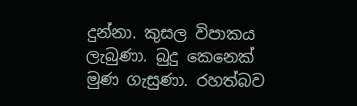දුන්නා. කුසල විපාකය ලැබුණා. බුදු කෙනෙක් මුණ ගැසුණා. රහත්බව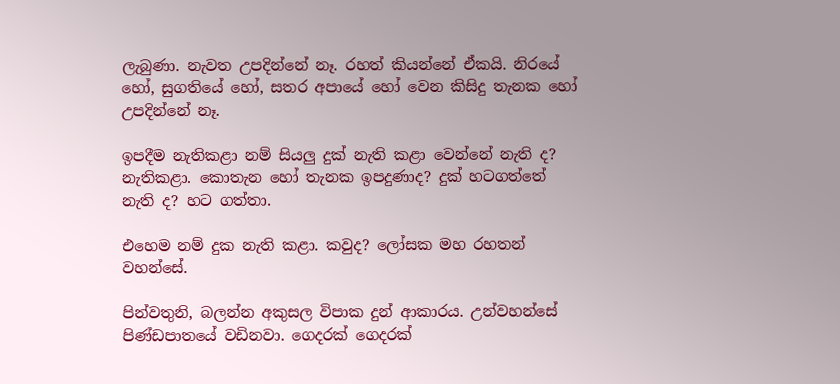ලැබුණා. නැවත උපදින්නේ නෑ. රහත් කියන්නේ ඒකයි. නිරයේ හෝ, සුගතියේ හෝ, සතර අපායේ හෝ වෙන කිසිදු තැනක හෝ උපදින්නේ නෑ.

ඉපදීම නැතිකළා නම් සියලු දුක් නැති කළා වෙන්නේ නැති ද? නැතිකළා. කොතැන හෝ තැනක ඉපදුණාද? දුක් හටගත්තේ නැති ද? හට ගත්තා.

එහෙම නම් දුක නැති කළා. කවුද? ලෝසක මහ රහතන් වහන්සේ.

පින්වතුනි, බලන්න අකුසල විපාක දුන් ආකාරය. උන්වහන්සේ පිණ්ඩපාතයේ වඩිනවා. ගෙදරක් ගෙදරක්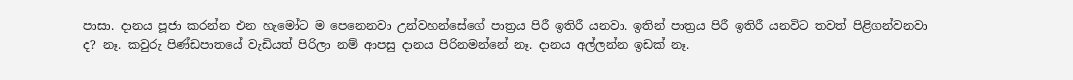පාසා. දානය පූජා කරන්න එන හැමෝට ම පෙනෙනවා උන්වහන්සේගේ පාත්‍රය පිරී ඉතිරී යනවා. ඉතින් පාත්‍රය පිරී ඉතිරී යනවිට තවත් පිළිගන්වනවා ද? නෑ. කවුරු පිණ්ඩපාතයේ වැඩියත් පිරිලා නම් ආපසු දානය පිරිනමන්නේ නෑ. දානය අල්ලන්න ඉඩක් නෑ.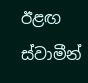ඊළඟ ස්වාමීන්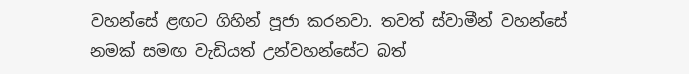වහන්සේ ළඟට ගිහින් පූජා කරනවා. තවත් ස්වාමීන් වහන්සේ නමක් සමඟ වැඩියත් උන්වහන්සේට බත්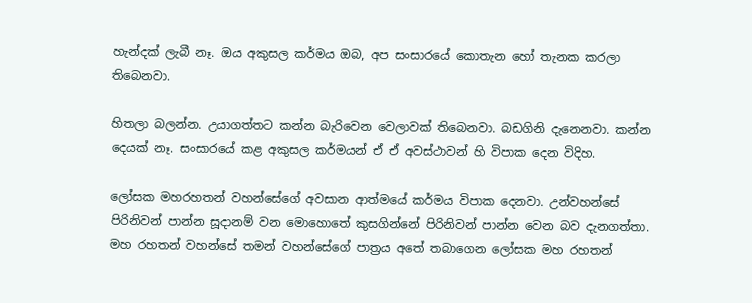හැන්දක් ලැබී නෑ. ඔය අකුසල කර්මය ඔබ, අප සංසාරයේ කොතැන හෝ තැනක කරලා තිබෙනවා.

හිතලා බලන්න. උයාගත්තට කන්න බැරිවෙන වෙලාවක් තිබෙනවා. බඩගිනි දැනෙනවා. කන්න දෙයක් නෑ. සංසාරයේ කළ අකුසල කර්මයන් ඒ ඒ අවස්ථාවන් හි විපාක දෙන විදිහ.

ලෝසක මහරහතන් වහන්සේගේ අවසාන ආත්මයේ කර්මය විපාක දෙනවා. උන්වහන්සේ පිරිනිවන් පාන්න සූදානම් වන මොහොතේ කුසගින්නේ පිරිනිවන් පාන්න වෙන බව දැනගත්තා. මහ රහතන් වහන්සේ තමන් වහන්සේගේ පාත්‍රය අතේ තබාගෙන ලෝසක මහ රහතන්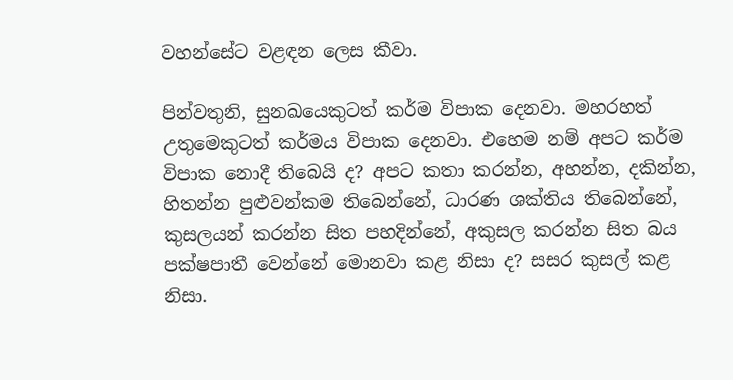වහන්සේට වළඳන ලෙස කීවා.

පින්වතුනි, සුනඛයෙකුටත් කර්ම විපාක දෙනවා. මහරහත් උතුමෙකුටත් කර්මය විපාක දෙනවා. එහෙම නම් අපට කර්ම විපාක නොදී තිබෙයි ද? අපට කතා කරන්න, අහන්න, දකින්න, හිතන්න පුළුවන්කම තිබෙන්නේ, ධාරණ ශක්තිය තිබෙන්නේ, කුසලයන් කරන්න සිත පහදින්නේ, අකුසල කරන්න සිත බය පක්ෂපාතී වෙන්නේ මොනවා කළ නිසා ද? සසර කුසල් කළ නිසා.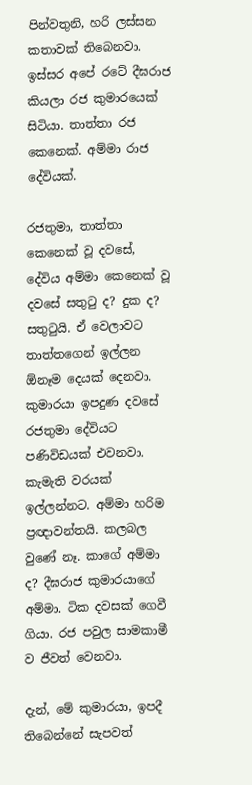පින්වතුනි, හරි ලස්සන කතාවක් තිබෙනවා. ඉස්සර අපේ රටේ දීඝරාජ කියලා රජ කුමාරයෙක් සිටියා. තාත්තා රජ කෙනෙක්. අම්මා රාජ දේවියක්.

රජතුමා, තාත්තා කෙනෙක් වූ දවසේ, දේවිය අම්මා කෙනෙක් වූ දවසේ සතුටු ද? දුක ද? සතුටුයි. ඒ වෙලාවට තාත්තගෙන් ඉල්ලන ඕනෑම දෙයක් දෙනවා. කුමාරයා ඉපදුණ දවසේ රජතුමා දේවියට පණිවිඩයක් එවනවා. කැමැති වරයක් ඉල්ලන්නට. අම්මා හරිම ප්‍රඥාවන්තයි. කලබල වුණේ නෑ. කාගේ අම්මා ද? දීඝරාජ කුමාරයාගේ අම්මා. ටික දවසක් ගෙවී ගියා. රජ පවුල සාමකාමී ව ජීවත් වෙනවා.

දැන්, මේ කුමාරයා, ඉපදී තිබෙන්නේ සැපවත්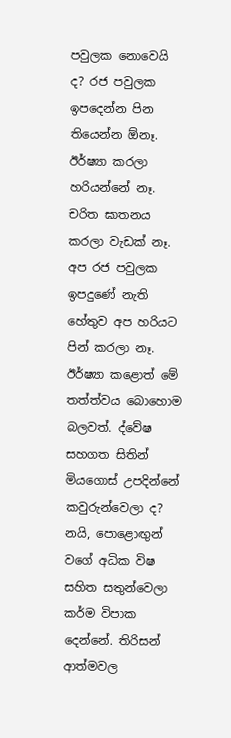පවුලක නොවෙයි ද? රජ පවුලක ඉපදෙන්න පින තියෙන්න ඕනෑ. ඊර්ෂ්‍යා කරලා හරියන්නේ නෑ. චරිත ඝාතනය කරලා වැඩක් නෑ. අප රජ පවුලක ඉපදුණේ නැති හේතුව අප හරියට පින් කරලා නෑ. ඊර්ෂ්‍යා කළොත් මේ තත්ත්වය බොහොම බලවත්. ද්වේෂ සහගත සිතින් මියගොස් උපදින්නේ කවුරුන්වෙලා ද? නයි, පොළොඟුන් වගේ අධික විෂ සහිත සතුන්වෙලා කර්ම විපාක දෙන්නේ. තිරිසන් ආත්මවල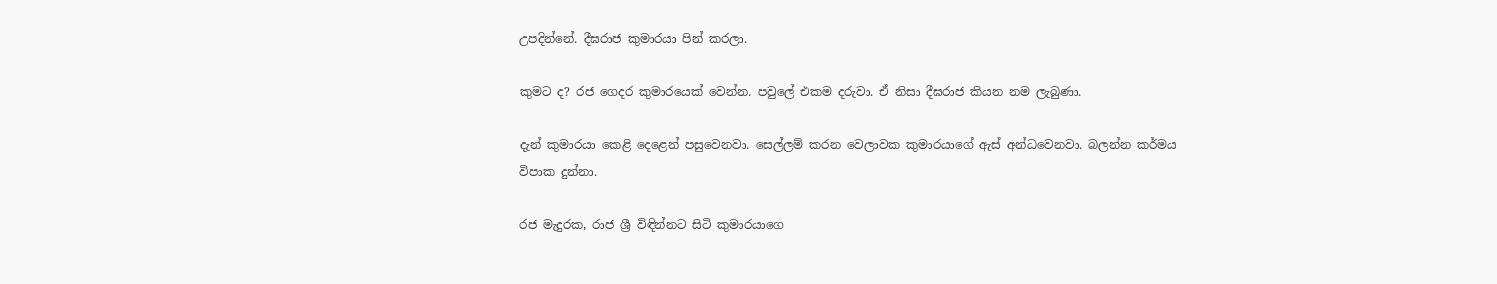උපදින්නේ. දීඝරාජ කුමාරයා පින් කරලා.

කුමට ද? රජ ගෙදර කුමාරයෙක් වෙන්න. පවුලේ එකම දරුවා. ඒ නිසා දීඝරාජ කියන නම ලැබුණා.

දැන් කුමාරයා කෙළි දෙළෙන් පසුවෙනවා. සෙල්ලම් කරන වෙලාවක කුමාරයාගේ ඇස් අන්ධවෙනවා. බලන්න කර්මය විපාක දුන්නා.

රජ මැදුරක, රාජ ශ්‍රී විඳින්නට සිටි කුමාරයාගෙ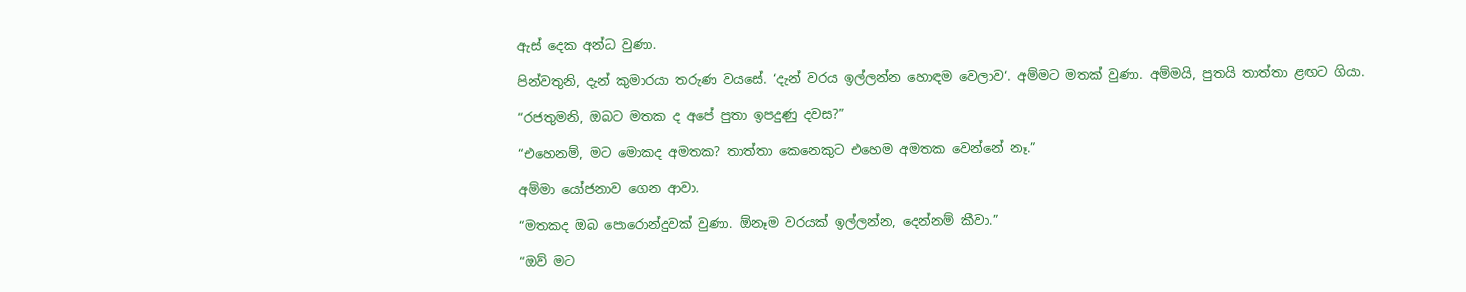ඇස් දෙක අන්ධ වුණා.

පින්වතුනි, දැන් කුමාරයා තරුණ වයසේ. ‘දැන් වරය ඉල්ලන්න හොඳම වෙලාව‘. අම්මට මතක් වුණා. අම්මයි, පුතයි තාත්තා ළඟට ගියා.

“රජතුමනි, ඔබට මතක ද අපේ පුතා ඉපදුණු දවස?”

“එහෙනම්, මට මොකද අමතක? තාත්තා කෙනෙකුට එහෙම අමතක වෙන්නේ නෑ.”

අම්මා යෝජනාව ගෙන ආවා.

“මතකද ඔබ පොරොන්දුවක් වුණා. ඕනෑම වරයක් ඉල්ලන්න, දෙන්නම් කීවා.”

“ඔව් මට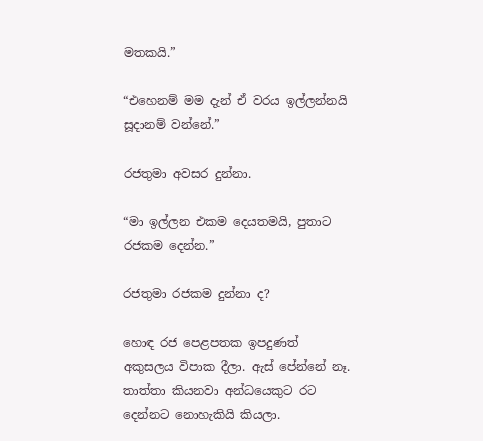මතකයි.”

“එහෙනම් මම දැන් ඒ වරය ඉල්ලන්නයි සූදානම් වන්නේ.”

රජතුමා අවසර දුන්නා.

“මා ඉල්ලන එකම දෙයතමයි, පුතාට රජකම දෙන්න.”

රජතුමා රජකම දුන්නා ද?

හොඳ රජ පෙළපතක ඉපදුණත් අකුසලය විපාක දීලා. ඇස් පේන්නේ නෑ. තාත්තා කියනවා අන්ධයෙකුට රට දෙන්නට නොහැකියි කියලා.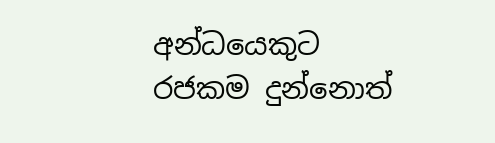අන්ධයෙකුට රජකම දුන්නොත්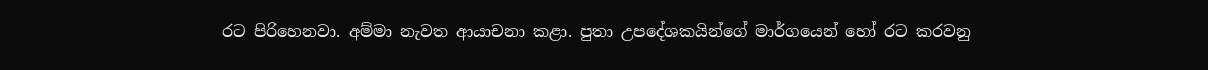රට පිරිහෙනවා. අම්මා නැවත ආයාචනා කළා. පුතා උපදේශකයින්ගේ මාර්ගයෙන් හෝ රට කරවනු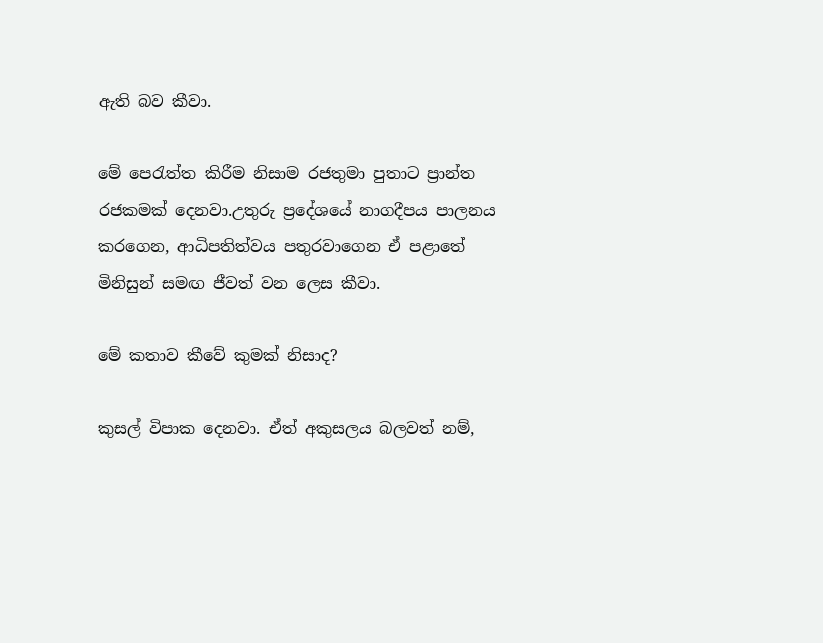ඇති බව කීවා.

මේ පෙරැත්ත කිරීම නිසාම රජතුමා පුතාට ප්‍රාන්ත රජකමක් දෙනවා.උතුරු ප්‍රදේශයේ නාගදීපය පාලනය කරගෙන, ආධිපතිත්වය පතුරවාගෙන ඒ පළාතේ මිනිසුන් සමඟ ජීවත් වන ලෙස කීවා.

මේ කතාව කීවේ කුමක් නිසාද?

කුසල් විපාක දෙනවා. ඒත් අකුසලය බලවත් නම්,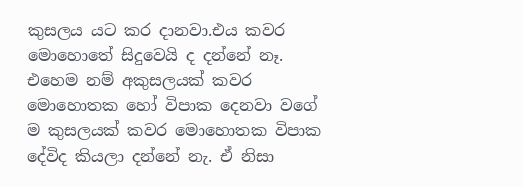කුසලය යට කර දානවා.එය කවර මොහොතේ සිදුවෙයි ද දන්නේ නෑ. එහෙම නම් අකුසලයක් කවර මොහොතක හෝ විපාක දෙනවා වගේ ම කුසලයක් කවර මොහොතක විපාක දේවිද කියලා දන්නේ නැ. ඒ නිසා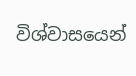විශ්වාසයෙන්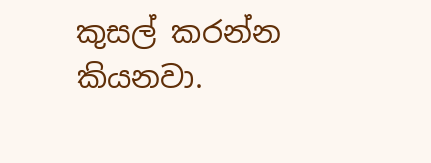කුසල් කරන්න කියනවා.